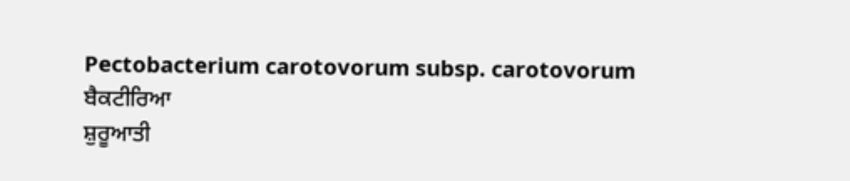Pectobacterium carotovorum subsp. carotovorum
ਬੈਕਟੀਰਿਆ
ਸ਼ੁਰੂਆਤੀ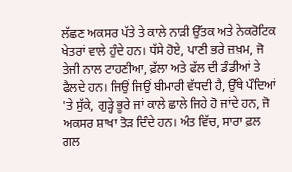ਲੱਛਣ ਅਕਸਰ ਪੱਤੇ ਤੇ ਕਾਲੇ ਨਾੜੀ ਉੱਤਕ ਅਤੇ ਨੇਕਰੋਟਿਕ ਖੇਤਰਾਂ ਵਾਲੇ ਹੁੰਦੇ ਹਨ। ਧੱਸੇ ਹੋਏ, ਪਾਣੀ ਭਰੇ ਜ਼ਖ਼ਮ, ਜੋ ਤੇਜੀ ਨਾਲ ਟਾਹਣੀਆ, ਫ਼ੱਲਾ ਅਤੇ ਫੱਲ ਦੀ ਡੰਡੀਆਂ ਤੇ ਫੈਲਦੇ ਹਨ। ਜਿਉਂ ਜਿਉਂ ਬੀਮਾਰੀ ਵੱਧਦੀ ਹੈ, ਉੱਥੇ ਪੌਦਿਆਂ 'ਤੇ ਸੁੱਕੇ, ਗੁੜ੍ਹੇ ਭੂਰੇ ਜਾਂ ਕਾਲੇ ਛਾਲੇ ਜਿਹੇ ਹੋ ਜਾਂਦੇ ਹਨ, ਜੋ ਅਕਸਰ ਸ਼ਾਖਾ ਤੋੜ ਦਿੰਦੇ ਹਨ। ਅੰਤ ਵਿੱਚ, ਸਾਰਾ ਫ਼ਲ ਗਲ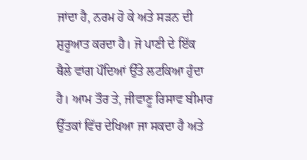ਜਾਂਦਾ ਹੈ, ਨਰਮ ਹੋ ਕੇ ਅਤੇ ਸੜਨ ਦੀ ਸ਼ੁਰੂਆਤ ਕਰਦਾ ਹੈ। ਜੋ ਪਾਣੀ ਦੇ ਇੱਕ ਥੈਲੇ ਵਾਂਗ ਪੌਦਿਆਂ ਉੱਤੇ ਲਟਕਿਆ ਹੁੰਦਾ ਹੈ। ਆਮ ਤੌਰ ਤੇ, ਜੀਵਾਣੂ ਰਿਸਾਵ ਬੀਮਾਰ ਉੱਤਕਾਂ ਵਿੱਚ ਦੇਖਿਆ ਜਾ ਸਕਦਾ ਹੈ ਅਤੇ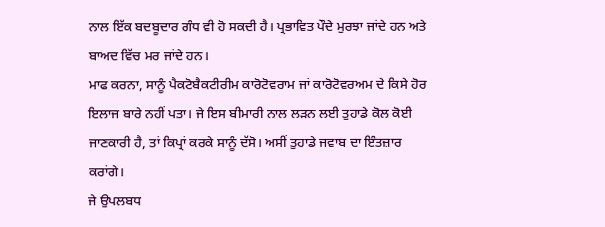ਨਾਲ ਇੱਕ ਬਦਬੂਦਾਰ ਗੰਧ ਵੀ ਹੋ ਸਕਦੀ ਹੈ। ਪ੍ਰਭਾਵਿਤ ਪੌਦੇ ਮੁਰਝਾ ਜਾਂਦੇ ਹਨ ਅਤੇ ਬਾਅਦ ਵਿੱਚ ਮਰ ਜਾਂਦੇ ਹਨ।
ਮਾਫ ਕਰਨਾ, ਸਾਨੂੰ ਪੈਕਟੋਬੈਕਟੀਰੀਮ ਕਾਰੋਟੋਵਰਾਮ ਜਾਂ ਕਾਰੋਟੋਵਰਅਮ ਦੇ ਕਿਸੇ ਹੋਰ ਇਲਾਜ ਬਾਰੇ ਨਹੀਂ ਪਤਾ। ਜੇ ਇਸ ਬੀਮਾਰੀ ਨਾਲ ਲੜਨ ਲਈ ਤੁਹਾਡੇ ਕੋਲ ਕੋਈ ਜਾਣਕਾਰੀ ਹੈ, ਤਾਂ ਕਿਪ੍ਰਾਂ ਕਰਕੇ ਸਾਨੂੰ ਦੱਸੋ। ਅਸੀਂ ਤੁਹਾਡੇ ਜਵਾਬ ਦਾ ਇੰਤਜ਼ਾਰ ਕਰਾਂਗੇ।
ਜੇ ਉਪਲਬਧ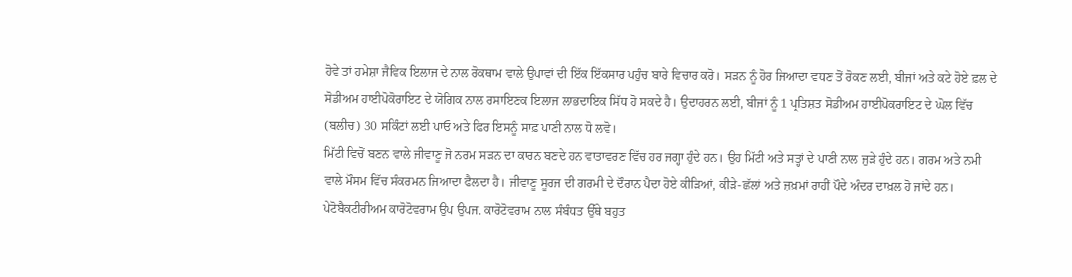ਹੋਵੇ ਤਾਂ ਹਮੇਸ਼ਾ ਜੈਵਿਕ ਇਲਾਜ ਦੇ ਨਾਲ ਰੋਕਥਾਮ ਵਾਲੇ ਉਪਾਵਾਂ ਦੀ ਇੱਕ ਇੱਕਸਾਰ ਪਹੁੰਚ ਬਾਰੇ ਵਿਚਾਰ ਕਰੋ। ਸੜਨ ਨੂੰ ਹੋਰ ਜਿਆਦਾ ਵਧਣ ਤੋਂ ਰੋਕਣ ਲਈ, ਬੀਜਾਂ ਅਤੇ ਕਟੇ ਹੋਏ ਫ਼ਲ ਦੇ ਸੋਡੀਅਮ ਹਾਈਪੋਕੋਰਾਇਟ ਦੇ ਯੋਗਿਕ ਨਾਲ ਰਸਾਇਣਕ ਇਲਾਜ ਲਾਭਦਾਇਕ ਸਿੱਧ ਹੋ ਸਕਦੇ ਹੈ। ਉਦਾਹਰਨ ਲਈ, ਬੀਜਾਂ ਨੂੰ 1 ਪ੍ਰਤਿਸ਼ਤ ਸੋਡੀਅਮ ਹਾਈਪੋਕਰਾਇਟ ਦੇ ਘੋਲ ਵਿੱਚ (ਬਲੀਚ) 30 ਸਕਿੰਟਾਂ ਲਈ ਪਾਓ ਅਤੇ ਫਿਰ ਇਸਨੂੰ ਸਾਫ਼ ਪਾਣੀ ਨਾਲ ਧੋ ਲਵੋ।
ਮਿੱਟੀ ਵਿਚੋਂ ਬਣਨ ਵਾਲੇ ਜੀਵਾਣੂ ਜੋ ਨਰਮ ਸੜਨ ਦਾ ਕਾਰਨ ਬਣਦੇ ਹਨ ਵਾਤਾਵਰਣ ਵਿੱਚ ਹਰ ਜਗ੍ਹਾ ਹੁੰਦੇ ਹਨ। ਉਹ ਮਿੱਟੀ ਅਤੇ ਸਤ੍ਹਾਂ ਦੇ ਪਾਣੀ ਨਾਲ ਜੁੜੇ ਹੁੰਦੇ ਹਨ। ਗਰਮ ਅਤੇ ਨਮੀ ਵਾਲੇ ਮੌਸਮ ਵਿੱਚ ਸੰਕਰਮਨ ਜਿਆਦਾ ਫੈਲਦਾ ਹੈ। ਜੀਵਾਣੂ ਸੂਰਜ ਦੀ ਗਰਮੀ ਦੇ ਦੌਰਾਨ ਪੈਦਾ ਹੋਏ ਕੀੜਿਆਂ, ਕੀੜੇ-ਛੱਲਾਂ ਅਤੇ ਜ਼ਖ਼ਮਾਂ ਰਾਹੀਂ ਪੌਦੇ ਅੰਦਰ ਦਾਖ਼ਲ ਹੋ ਜਾਂਦੇ ਹਨ। ਪੇਟੋਬੈਕਟੀਰੀਅਮ ਕਾਰੋਟੋਵਰਾਮ ਉਪ ਉਪਜ. ਕਾਰੋਟੋਵਰਾਮ ਨਾਲ ਸੰਬੰਧਤ ਉੱਥੇ ਬਹੁਤ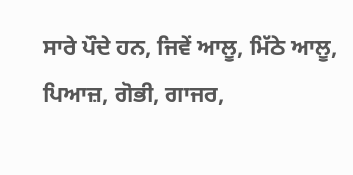ਸਾਰੇ ਪੌਦੇ ਹਨ, ਜਿਵੇਂ ਆਲੂ, ਮਿੱਠੇ ਆਲੂ, ਪਿਆਜ਼, ਗੋਭੀ, ਗਾਜਰ,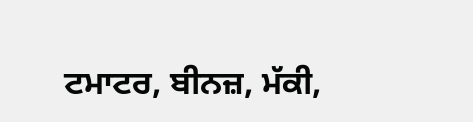ਟਮਾਟਰ, ਬੀਨਜ਼, ਮੱਕੀ,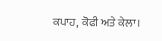ਕਪਾਹ, ਕੋਫੀ ਅਤੇ ਕੇਲਾ।